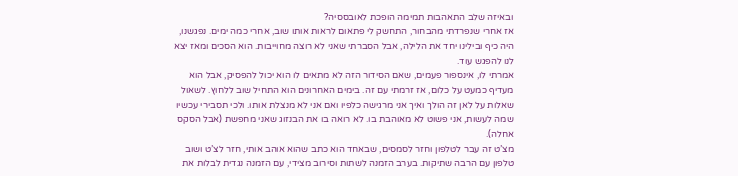ובאיזה שלב התאהבות תמימה הופכת לאובססיה?
אז אחרי שנפרדתי מהבחור, התחשק לי פתאום לראות אותו שוב, אחרי כמה ימים. נפגשנו, היה כיף ובילינו יחד את הלילה, אבל הסברתי שאני לא רוצה מחוייבות. הוא הסכים ומאז יצא לנו להפגש עוד.
אמרתי לו, אינספור פעמים, שאם הסידור הזה לא מתאים לו הוא יכול להפסיק, אבל הוא מעדיף כמעט על כלום, אז זרמתי עם זה. בימים האחרונים הוא התחיל שוב ללחוץ. לשאול שאלות על לאן זה הולך ואיך אני מרגישה כלפיו ואם אני לא מנצלת אותו. ולכי תסבירי עכשיו שמה לעשות, אני פשוט לא מאוהבת בו. לא רואה בו את הבנזוג שאני מחפשת (אבל הסקס אחלה).
מצ’ט זה עבר לטלפון וחזר לסמסים, שבאחד הוא כתב שהוא אוהב אותי, חזר לצ’ט ושוב טלפון עם הרבה שתיקות. בערב הזמנה לשתות וסירוב מצידי, עם הזמנה נגדית לבלות את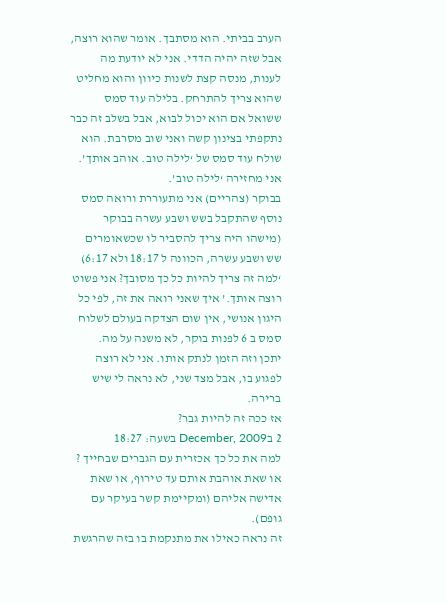הערב בביתי. הוא מסתבך. אומר שהוא רוצה, אבל שזה יהיה הדדי. אני לא יודעת מה לענות, מנסה קצת לשנות כיוון והוא מחליט שהוא צריך להתרחק. בלילה עוד סמס ששואל אם הוא יכול לבוא, אבל בשלב זה כבר נתקפתי בצינון קשה ואני שוב מסרבת. הוא שולח עוד סמס של ‘לילה טוב. אוהב אותך’. אני מחזירה ‘לילה טוב’.
בבוקר (צהריים) אני מתעוררת ורואה סמס נוסף שהתקבל בשש ושבע עשרה בבוקר (מישהו היה צריך להסביר לו שכשאומרים שש ושבע עשרה, הכוונה ל 18:17 ולא 6:17) ‘למה זה צריך להיות כל כך מסובך? אני פשוט רוצה אותך.’ איך שאני רואה את זה, לפי כל היגון אנושי, אין שום הצדקה בעולם לשלוח סמס ב 6 לפנות בוקר, לא משנה על מה.
יתכן וזה הזמן לנתק אותו. אני לא רוצה לפגוע בו, אבל מצד שני, לא נראה לי שיש ברירה.
אז ככה זה להיות גבר?
2 בDecember, 2009 בשעה: 18:27
למה את כל כך אכזרית עם הגברים שבחייך ?
או שאת אוהבת אותם עד טירוף, או שאת אדישה אליהם (ומקיימת קשר בעיקר עם גופם).
זה נראה כאילו את מתנקמת בו בזה שהרגשת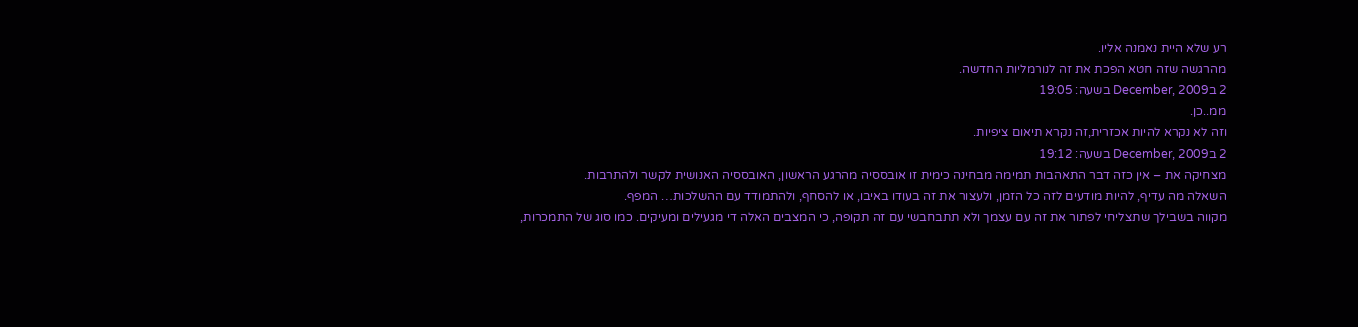רע שלא היית נאמנה אליו.
מהרגשה שזה חטא הפכת את זה לנורמליות החדשה.
2 בDecember, 2009 בשעה: 19:05
ממ..כן.
וזה לא נקרא להיות אכזרית,זה נקרא תיאום ציפיות.
2 בDecember, 2009 בשעה: 19:12
מצחיקה את – אין כזה דבר התאהבות תמימה מבחינה כימית זו אובססיה מהרגע הראשון, האובססיה האנושית לקשר ולהתרבות.
השאלה מה עדיף, להיות מודעים לזה כל הזמן, ולעצור את זה בעודו באיבו, או להסחף, ולהתמודד עם ההשלכות… המפף.
מקווה בשבילך שתצליחי לפתור את זה עם עצמך ולא תתבחבשי עם זה תקופה, כי המצבים האלה די מגעילים ומעיקים. כמו סוג של התמכרות,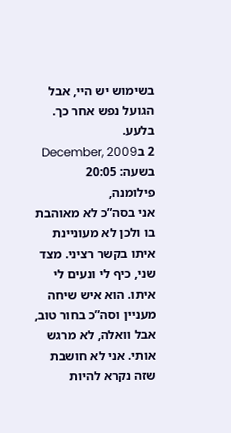בשימוש יש היי, אבל הגועל נפש אחר כך. בלעע.
2 בDecember, 2009 בשעה: 20:05
פילומנה,
אני בסה”כ לא מאוהבת בו ולכן לא מעוניינת איתו בקשר רציני. מצד שני, כיף לי ונעים לי איתו. הוא איש שיחה מעניין וסה”כ בחור טוב, אבל וואלה, לא מרגש אותי. אני לא חושבת שזה נקרא להיות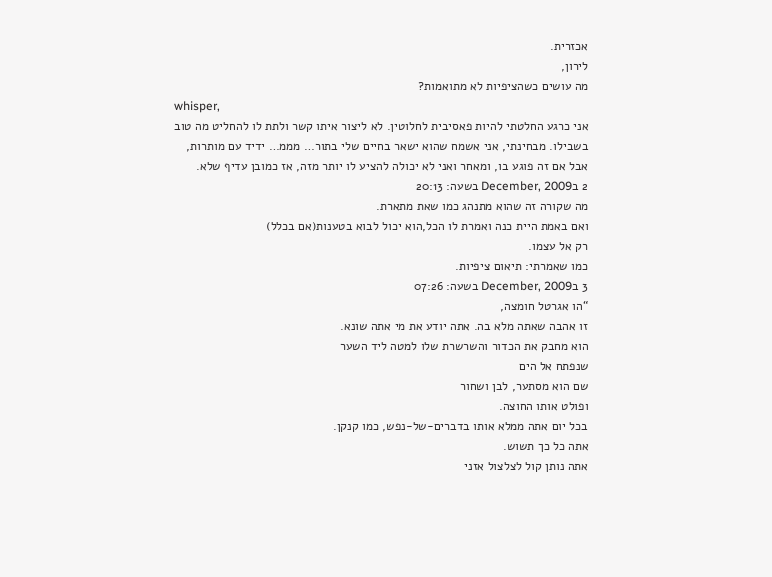אכזרית.
לירון,
מה עושים כשהציפיות לא מתואמות?
whisper,
אני כרגע החלטתי להיות פאסיבית לחלוטין. לא ליצור איתו קשר ולתת לו להחליט מה טוב בשבילו. מבחינתי, אני אשמח שהוא ישאר בחיים שלי בתור… מממ… ידיד עם מותרות, אבל אם זה פוגע בו, ומאחר ואני לא יכולה להציע לו יותר מזה, אז כמובן עדיף שלא.
2 בDecember, 2009 בשעה: 20:13
מה שקורה זה שהוא מתנהג כמו שאת מתארת.
ואם באמת היית כנה ואמרת לו הכל,הוא יכול לבוא בטענות(אם בכלל)
רק אל עצמו.
כמו שאמרתי: תיאום ציפיות.
3 בDecember, 2009 בשעה: 07:26
“הו אגרטל חומצה,
זו אהבה שאתה מלא בה. אתה יודע את מי אתה שונא.
הוא מחבק את הכדור והשרשרת שלו למטה ליד השער
שנפתח אל הים
שם הוא מסתער, לבן ושחור
ופולט אותו החוצה.
בכל יום אתה ממלא אותו בדברים-של-נפש, כמו קנקן.
אתה כל כך תשוש.
אתה נותן קול לצלצול אזני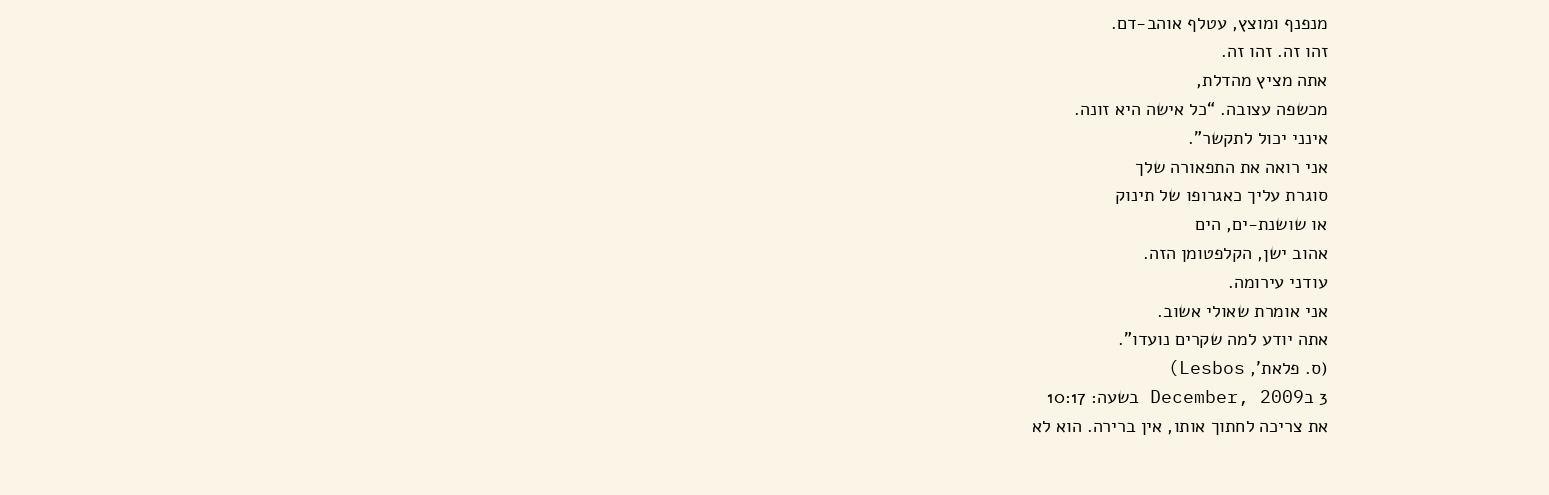מנפנף ומוצץ, עטלף אוהב-דם.
זהו זה. זהו זה.
אתה מציץ מהדלת,
מכשפה עצובה. “כל אישה היא זונה.
אינני יכול לתקשר”.
אני רואה את התפאורה שלך
סוגרת עליך כאגרופו של תינוק
או שושנת-ים, הים
אהוב ישן, הקלפטומן הזה.
עודני עירומה.
אני אומרת שאולי אשוב.
אתה יודע למה שקרים נועדו”.
(ס. פלאת’, Lesbos)
3 בDecember, 2009 בשעה: 10:17
את צריכה לחתוך אותו, אין ברירה. הוא לא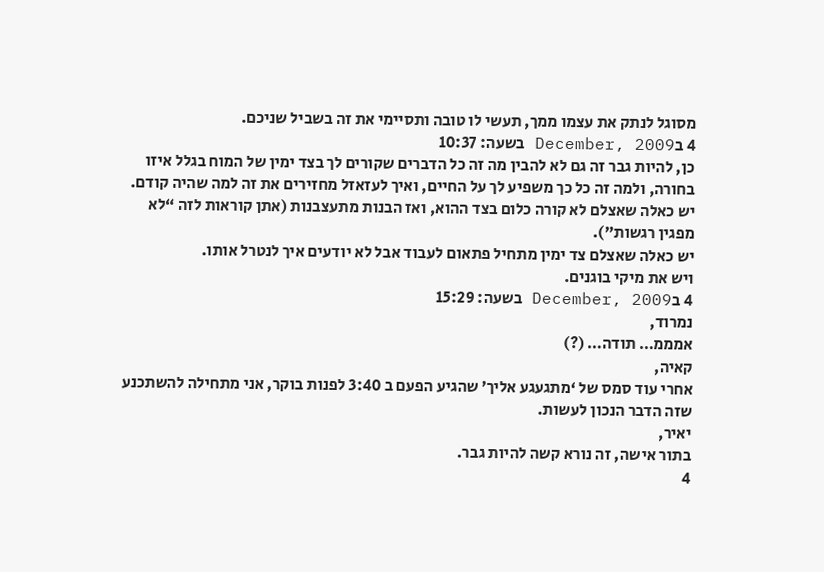מסוגל לנתק את עצמו ממך, תעשי לו טובה ותסיימי את זה בשביל שניכם.
4 בDecember, 2009 בשעה: 10:37
כן, להיות גבר זה גם לא להבין מה זה כל הדברים שקורים לך בצד ימין של המוח בגלל איזו בחורה, ולמה זה כל כך משפיע לך על החיים, ואיך לעזאזל מחזירים את זה למה שהיה קודם.
יש כאלה שאצלם לא קורה כלום בצד ההוא, ואז הבנות מתעצבנות (אתן קוראות לזה “לא מפגין רגשות”).
יש כאלה שאצלם צד ימין מתחיל פתאום לעבוד אבל לא יודעים איך לנטרל אותו.
ויש את מיקי בוגנים.
4 בDecember, 2009 בשעה: 15:29
נמרוד,
אמממ… תודה… (?)
קאיה,
אחרי עוד סמס של ‘מתגעגע אליך’ שהגיע הפעם ב 3:40 לפנות בוקר, אני מתחילה להשתכנע שזה הדבר הנכון לעשות.
יאיר,
בתור אישה, זה נורא קשה להיות גבר.
4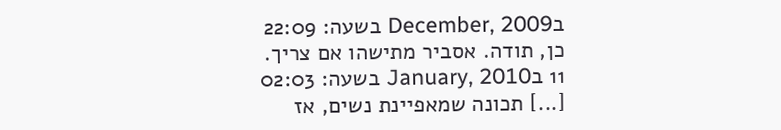בDecember, 2009 בשעה: 22:09
כן, תודה. אסביר מתישהו אם צריך.
11 בJanuary, 2010 בשעה: 02:03
[...] תכונה שמאפיינת נשים, אז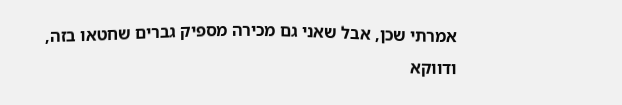אמרתי שכן, אבל שאני גם מכירה מספיק גברים שחטאו בזה, ודווקא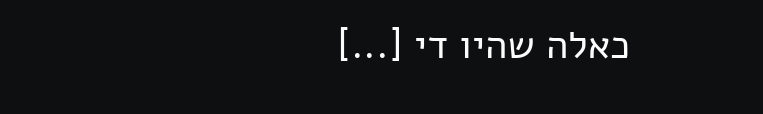כאלה שהיו די [...]